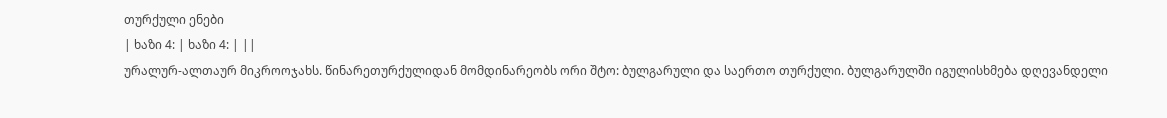თურქული ენები
| ხაზი 4: | ხაზი 4: | ||
ურალურ-ალთაურ მიკროოჯახს. წინარეთურქულიდან მომდინარეობს ორი შტო: ბულგარული და საერთო თურქული. ბულგარულში იგულისხმება დღევანდელი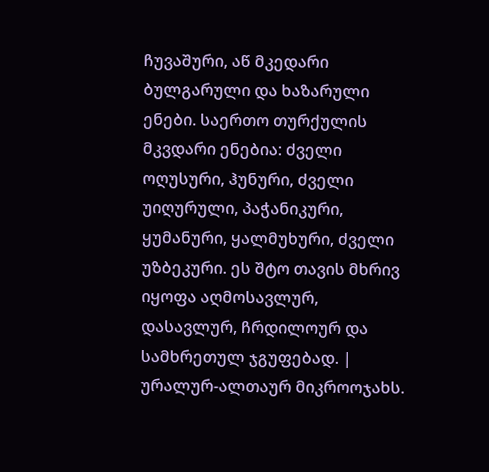ჩუვაშური, აწ მკედარი ბულგარული და ხაზარული ენები. საერთო თურქულის მკვდარი ენებია: ძველი ოღუსური, ჰუნური, ძველი უიღურული, პაჭანიკური, ყუმანური, ყალმუხური, ძველი უზბეკური. ეს შტო თავის მხრივ იყოფა აღმოსავლურ, დასავლურ, ჩრდილოურ და სამხრეთულ ჯგუფებად. | ურალურ-ალთაურ მიკროოჯახს.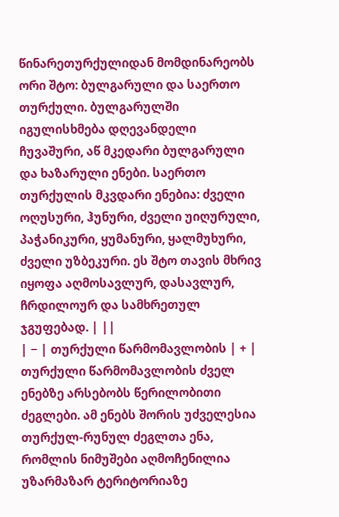წინარეთურქულიდან მომდინარეობს ორი შტო: ბულგარული და საერთო თურქული. ბულგარულში იგულისხმება დღევანდელი ჩუვაშური, აწ მკედარი ბულგარული და ხაზარული ენები. საერთო თურქულის მკვდარი ენებია: ძველი ოღუსური, ჰუნური, ძველი უიღურული, პაჭანიკური, ყუმანური, ყალმუხური, ძველი უზბეკური. ეს შტო თავის მხრივ იყოფა აღმოსავლურ, დასავლურ, ჩრდილოურ და სამხრეთულ ჯგუფებად. | ||
| − | თურქული წარმომავლობის | + | თურქული წარმომავლობის ძველ ენებზე არსებობს წერილობითი ძეგლები. ამ ენებს შორის უძველესია თურქულ-რუნულ ძეგლთა ენა, რომლის ნიმუშები აღმოჩენილია უზარმაზარ ტერიტორიაზე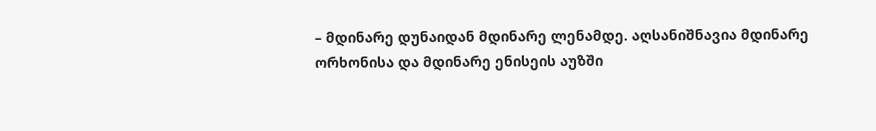– მდინარე დუნაიდან მდინარე ლენამდე. აღსანიშნავია მდინარე ორხონისა და მდინარე ენისეის აუზში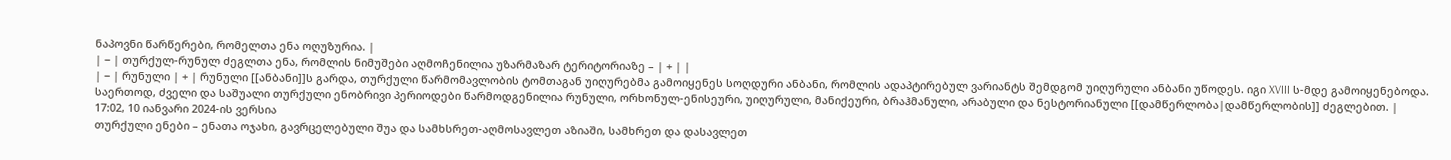ნაპოვნი წარწერები, რომელთა ენა ოღუზურია. |
| − | თურქულ-რუნულ ძეგლთა ენა, რომლის ნიმუშები აღმოჩენილია უზარმაზარ ტერიტორიაზე – | + | |
| − | რუნული | + | რუნული [[ანბანი]]ს გარდა, თურქული წარმომავლობის ტომთაგან უიღურებმა გამოიყენეს სოღდური ანბანი, რომლის ადაპტირებულ ვარიანტს შემდგომ უიღურული ანბანი უწოდეს. იგი XVIII ს-მდე გამოიყენებოდა. საერთოდ, ძველი და საშუალი თურქული ენობრივი პერიოდები წარმოდგენილია რუნული, ორხონულ-ენისეური, უიღურული, მანიქეური, ბრაჰმანული, არაბული და ნესტორიანული [[დამწერლობა|დამწერლობის]] ძეგლებით. |
17:02, 10 იანვარი 2024-ის ვერსია
თურქული ენები – ენათა ოჯახი, გავრცელებული შუა და სამხსრეთ-აღმოსავლეთ აზიაში, სამხრეთ და დასავლეთ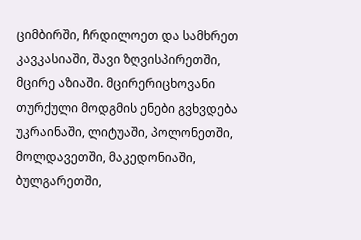ციმბირში, ჩრდილოეთ და სამხრეთ კავკასიაში, შავი ზღვისპირეთში, მცირე აზიაში. მცირერიცხოვანი თურქული მოდგმის ენები გვხვდება უკრაინაში, ლიტუაში, პოლონეთში, მოლდავეთში, მაკედონიაში, ბულგარეთში,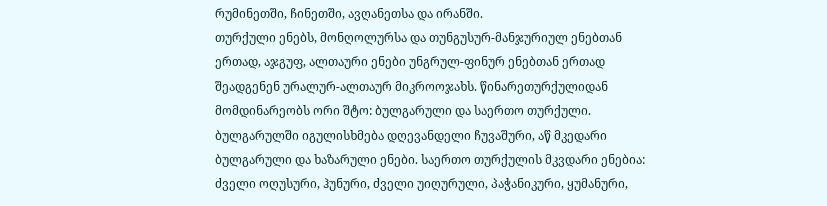რუმინეთში, ჩინეთში, ავღანეთსა და ირანში.
თურქული ენებს, მონღოლურსა და თუნგუსურ-მანჯურიულ ენებთან ერთად, აჯგუფ, ალთაური ენები უნგრულ-ფინურ ენებთან ერთად შეადგენენ ურალურ-ალთაურ მიკროოჯახს. წინარეთურქულიდან მომდინარეობს ორი შტო: ბულგარული და საერთო თურქული. ბულგარულში იგულისხმება დღევანდელი ჩუვაშური, აწ მკედარი ბულგარული და ხაზარული ენები. საერთო თურქულის მკვდარი ენებია: ძველი ოღუსური, ჰუნური, ძველი უიღურული, პაჭანიკური, ყუმანური,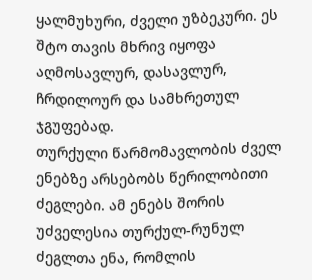ყალმუხური, ძველი უზბეკური. ეს შტო თავის მხრივ იყოფა აღმოსავლურ, დასავლურ, ჩრდილოურ და სამხრეთულ ჯგუფებად.
თურქული წარმომავლობის ძველ ენებზე არსებობს წერილობითი ძეგლები. ამ ენებს შორის უძველესია თურქულ-რუნულ ძეგლთა ენა, რომლის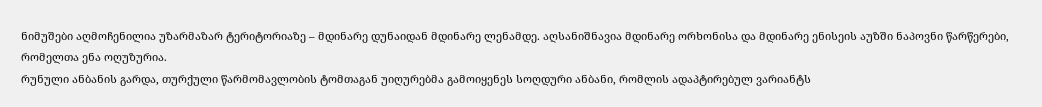ნიმუშები აღმოჩენილია უზარმაზარ ტერიტორიაზე – მდინარე დუნაიდან მდინარე ლენამდე. აღსანიშნავია მდინარე ორხონისა და მდინარე ენისეის აუზში ნაპოვნი წარწერები, რომელთა ენა ოღუზურია.
რუნული ანბანის გარდა, თურქული წარმომავლობის ტომთაგან უიღურებმა გამოიყენეს სოღდური ანბანი, რომლის ადაპტირებულ ვარიანტს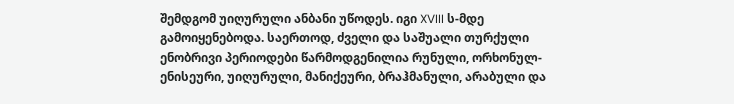შემდგომ უიღურული ანბანი უწოდეს. იგი XVIII ს-მდე გამოიყენებოდა. საერთოდ, ძველი და საშუალი თურქული ენობრივი პერიოდები წარმოდგენილია რუნული, ორხონულ-ენისეური, უიღურული, მანიქეური, ბრაჰმანული, არაბული და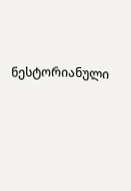ნესტორიანული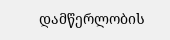დამწერლობის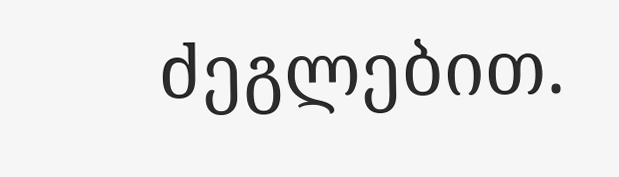ძეგლებით.